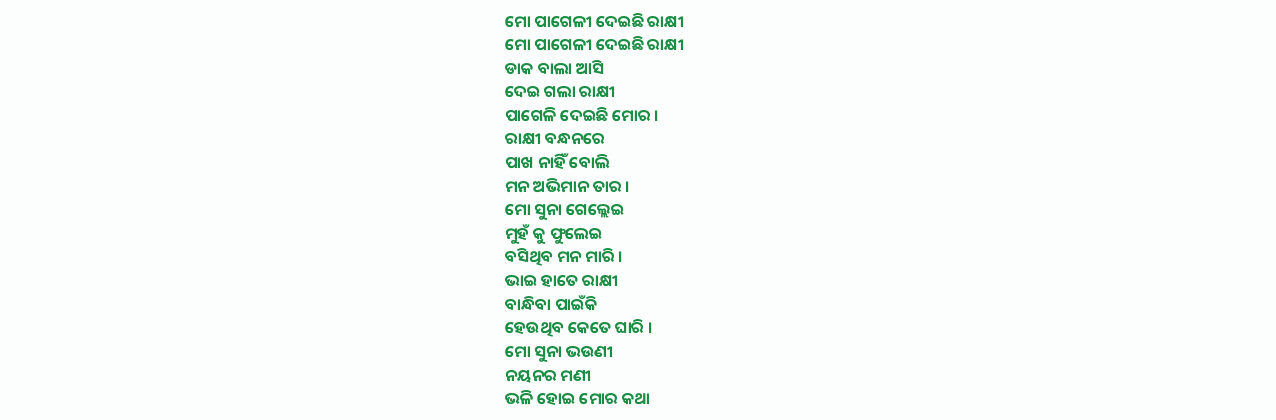ମୋ ପାଗେଳୀ ଦେଇଛି ରାକ୍ଷୀ
ମୋ ପାଗେଳୀ ଦେଇଛି ରାକ୍ଷୀ
ଡାକ ବାଲା ଆସି
ଦେଇ ଗଲା ରାକ୍ଷୀ
ପାଗେଳି ଦେଇଛି ମୋର ।
ରାକ୍ଷୀ ବନ୍ଧନରେ
ପାଖ ନାହିଁ ବୋଲି
ମନ ଅଭିମାନ ତାର ।
ମୋ ସୁନା ଗେଲ୍ଲେଇ
ମୁହଁ କୁ ଫୁଲେଇ
ବସିଥିବ ମନ ମାରି ।
ଭାଇ ହାତେ ରାକ୍ଷୀ
ବାନ୍ଧିବା ପାଇଁକି
ହେଉଥିବ କେତେ ଘାରି ।
ମୋ ସୁନା ଭଉଣୀ
ନୟନର ମଣୀ
ଭଳି ହୋଇ ମୋର କଥା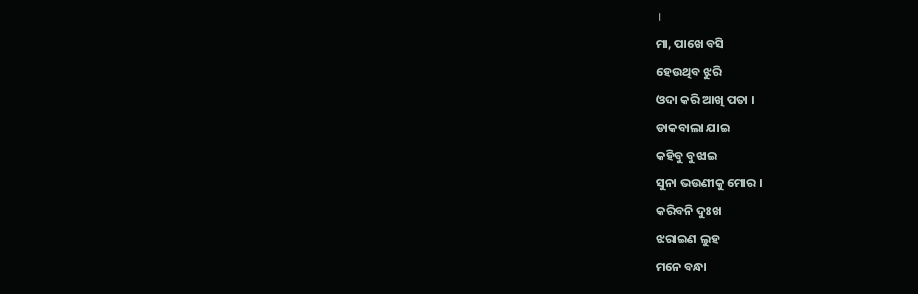।
ମା, ପାଖେ ବସି
ହେଉଥିବ ଝୁରି
ଓଦା କରି ଆଖି ପତା ।
ଡାକବାଲା ଯାଇ
କହିବୁ ବୁଝାଇ
ସୁନା ଭଉଣୀକୁ ମୋର ।
କରିବନି ଦୁଃଖ
ଝରାଇଣ ଲୁହ
ମନେ ବନ୍ଧା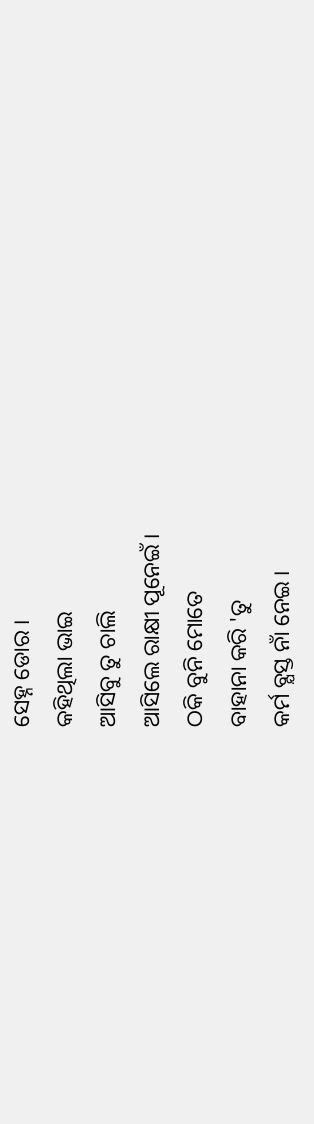ସେହ୍ନ ଡୋର ।
କହିଥିଲା ଭାଇ
ଆସିବୁ ତୁ ଚାଲି
ଆସିଲେ ରାକ୍ଷୀ ପୂନେଇଁ ।
ଠକି ବୁନି ମୋତେ
ବାହାନା କରି 'ତୁ
କର୍ମ ବ୍ଯସ୍ତ ନାଁ ନେଇ ।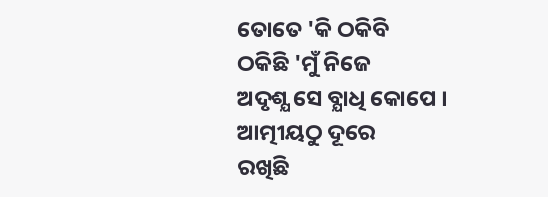ତୋତେ 'କି ଠକିବି
ଠକିଛି 'ମୁଁ ନିଜେ
ଅଦୃଶ୍ଯ ସେ ବ୍ଯାଧି କୋପେ ।
ଆତ୍ମୀୟଠୁ ଦୂରେ
ରଖିଛି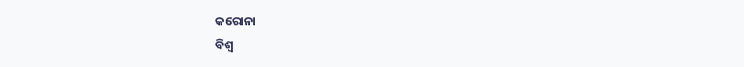କରୋନା
ବିଶ୍ବ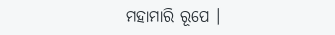ମହାମାରି ରୂପେ ।